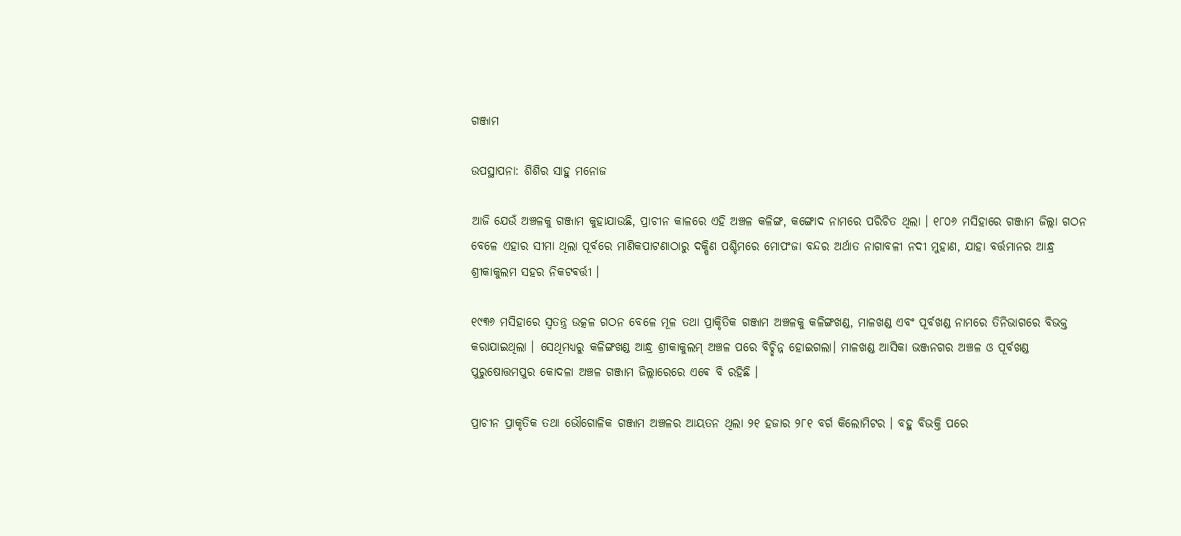ଗଞ୍ଜାମ

ଉପସ୍ଥାପନା: ଶିଶିର ସାହୁ ମନୋଜ

ଆଜି ଯେଉଁ ଅଞ୍ଚଳକୁ ଗଞ୍ଜାମ କୁହାଯାଉଛି, ପ୍ରାଚୀନ କାଳରେ ଏହି ଅଞ୍ଚଳ କଳିଙ୍ଗ, କଙ୍ଗୋଦ ନାମରେ ପରିଚିତ ଥିଲା । ୧୮୦୬ ମସିହାରେ ଗଞ୍ଜାମ ଜିଲ୍ଲା ଗଠନ ବେଳେ ଏହାର ସୀମା ଥିଲା ପୂର୍ବରେ ମାଣିକପାଟଣାଠାରୁ ଦକ୍ଷିଣ ପଶ୍ଚିମରେ ମୋପଂଜା ବନ୍ଦର ଅର୍ଥାତ ନାଗାବଳୀ ନଦୀ ମୁହାଣ, ଯାହା ବର୍ତ୍ତମାନର ଆନ୍ଧ୍ର ଶ୍ରୀକାକୁଲମ ସହର ନିକଟଵର୍ତ୍ତୀ ।

୧୯୩୬ ମସିହାରେ ସ୍ୱତନ୍ତ୍ର ଉତ୍କଳ ଗଠନ ବେଳେ ମୂଳ ତଥା ପ୍ରାକୃିତିକ ଗଞ୍ଜାମ ଅଞ୍ଚଳକୁ କଳିଙ୍ଗଖଣ୍ଡ, ମାଳଖଣ୍ଡ ଏବଂ ପୂର୍ବଖଣ୍ଡ ନାମରେ ତିନିଭାଗରେ ବିଭକ୍ତ କରାଯାଇଥିଲା । ସେଥିମଧ୍ଯରୁ କଳିଙ୍ଗଖଣ୍ଡ ଆନ୍ଧ୍ର ଶ୍ରୀକାକୁଲମ୍‌ ଅଞ୍ଚଳ ପରେ ବିଚ୍ଛିନ୍ନ ହୋଇଗଲା। ମାଳଖଣ୍ଡ ଆସିକା ଭଞ୍ଜନଗର ଅଞ୍ଚଳ ଓ ପୂର୍ବଖଣ୍ଡ ପୁରୁଷୋତ୍ତମପୁର କୋଦଳା ଅଞ୍ଚଳ ଗଞ୍ଜାମ ଜିଲ୍ଲାରେରେ ଏଵେ ବି ରହିଛି ।

ପ୍ରାଚୀନ ପ୍ରାକୃତିକ ତଥା ଭୌଗୋଳିକ ଗଞ୍ଜାମ ଅଞ୍ଚଳର ଆୟତନ ଥିଲା ୨୧ ହଜାର ୨୮୧ ବର୍ଗ କିଲୋମିଟର । ବହୁ ବିଭକ୍ତି ପରେ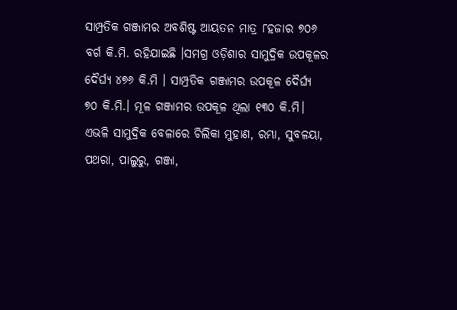ସାମ୍ପ୍ରତିକ ଗଞ୍ଜାମର ଅବଶିଷ୍ଟ ଆୟତନ ମାତ୍ର ୮ହଜାର ୭୦୬ ବର୍ଗ କି.ମି. ରହିଯାଇଛି ।ସମଗ୍ର ଓଡ଼ିଶାର ସାମୁଦ୍ରିକ ଉପକୂଳର ଦୈର୍ଘ୍ୟ ୪୭୬ କି.ମି । ସାମ୍ପ୍ରତିକ ଗଞ୍ଜାମର ଉପକୂଳ ଦୈର୍ଘ୍ୟ ୭୦ କି.ମି.। ମୂଳ ଗଞ୍ଜାମର ଉପକୂଳ ଥିଲା ୧୩୦ କି.ମି। ଏଭଳି ସାମୁଦ୍ରିକ ବେଳାରେ ଚିଲିକା ମୁହାଣ, ରମ୍ଭା, ସୁବଳୟା, ପଥରା, ପାଲୁରୁ, ଗଞ୍ଜା,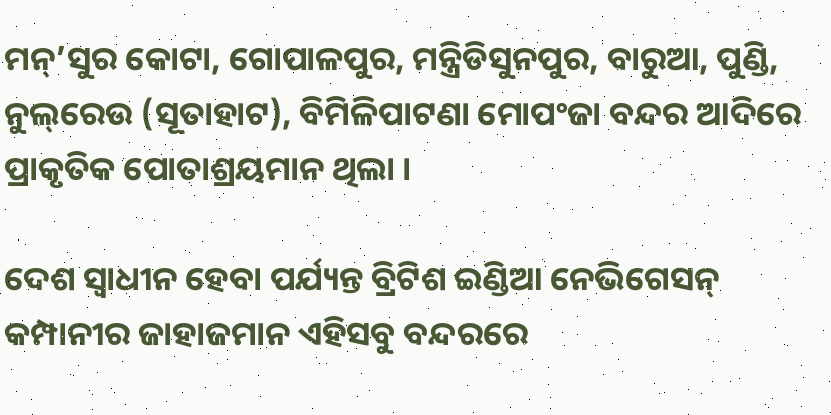ମନ୍’ସୁର କୋଟା, ଗୋପାଳପୁର, ମନ୍ତ୍ରିଡିସୁନପୁର, ବାରୁଆ, ପୁଣ୍ଡି, ନୁଲ୍‌ରେଉ (ସୂତାହାଟ), ବିମିଳିପାଟଣା ମୋପଂଜା ବନ୍ଦର ଆଦିରେ ପ୍ରାକୃତିକ ପୋତାଶ୍ରୟମାନ ଥିଲା ।

ଦେଶ ସ୍ୱାଧୀନ ହେବା ପର୍ଯ୍ୟନ୍ତ ବ୍ରିଟିଶ ଇଣ୍ଡିଆ ନେଭିଗେସନ୍ କମ୍ପାନୀର ଜାହାଜମାନ ଏହିସବୁ ବନ୍ଦରରେ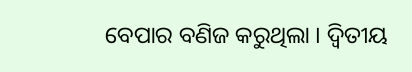ବେପାର ବଣିଜ କରୁଥିଲା । ଦ୍ଵିତୀୟ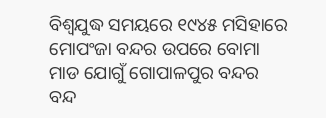ବିଶ୍ୱଯୁଦ୍ଧ ସମୟରେ ୧୯୪୫ ମସିହାରେ ମୋପଂଜା ବନ୍ଦର ଉପରେ ବୋମା ମାଡ ଯୋଗୁଁ ଗୋପାଳପୁର ବନ୍ଦର ବନ୍ଦ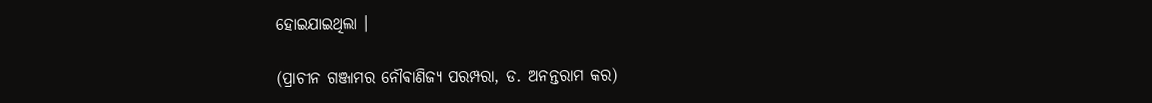ହୋଇଯାଇଥିଲା ।

(ପ୍ରାଚୀନ ଗଞ୍ଜାମର ନୌଵାଣିଜ୍ଯ ପରମ୍ପରା, ଡ. ଅନନ୍ତରାମ କର)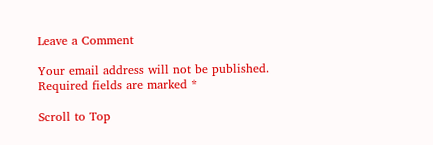Leave a Comment

Your email address will not be published. Required fields are marked *

Scroll to Top